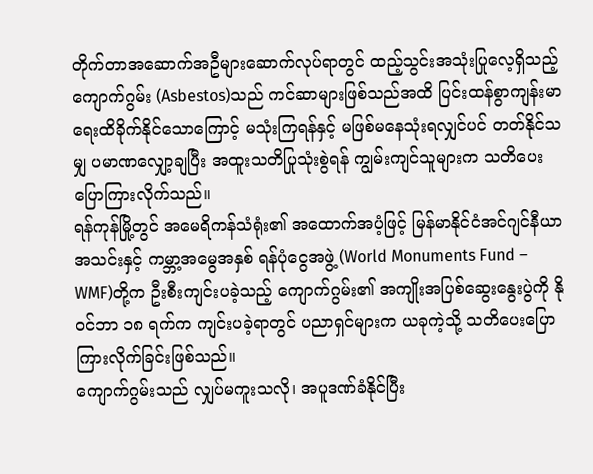တိုက်တာအဆောက်အဦများဆောက်လုပ်ရာတွင် ထည့်သွင်းအသုံးပြုလေ့ရှိသည့် ကျောက်ဂွမ်း (Asbestos)သည် ကင်ဆာများဖြစ်သည်အထိ ပြင်းထန်စွာကျန်းမာရေးထိခိုက်နိုင်သောကြောင့် မသုံးကြရန်နှင့် မဖြစ်မနေသုံးရလျှင်ပင် တတ်နိုင်သမျှ ပမာဏလျှော့ချပြီး အထူးသတိပြုသုံးစွဲရန် ကျွမ်းကျင်သူများက သတိပေးပြောကြားလိုက်သည်။
ရန်ကုန်မြို့တွင် အမေရိကန်သံရုံး၏ အထောက်အပံ့ဖြင့် မြန်မာနိုင်ငံအင်ဂျင်နီယာအသင်းနှင့် ကမ္ဘာ့အမွေအနှစ် ရန်ပုံငွေအဖွဲ့ (World Monuments Fund – WMF)တို့က ဦးစီးကျင်းပခဲ့သည့် ကျောက်ဂွမ်း၏ အကျိုးအပြစ်ဆွေးနွေးပွဲကို နိုဝင်ဘာ ၁၈ ရက်က ကျင်းပခဲ့ရာတွင် ပညာရှင်များက ယခုကဲ့သို့ သတိပေးပြောကြားလိုက်ခြင်းဖြစ်သည်။
ကျောက်ဂွမ်းသည် လျှပ်မကူးသလို၊ အပူဒဏ်ခံနိုင်ပြီး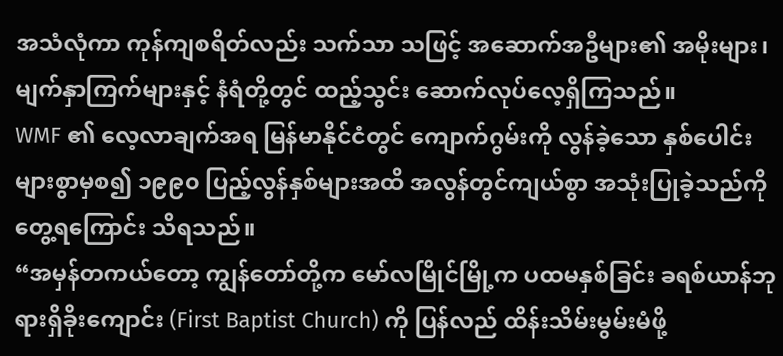အသံလုံကာ ကုန်ကျစရိတ်လည်း သက်သာ သဖြင့် အဆောက်အဦများ၏ အမိုးများ၊ မျက်နှာကြက်များနှင့် နံရံတို့တွင် ထည့်သွင်း ဆောက်လုပ်လေ့ရှိကြသည်။
WMF ၏ လေ့လာချက်အရ မြန်မာနိုင်ငံတွင် ကျောက်ဂွမ်းကို လွန်ခဲ့သော နှစ်ပေါင်းများစွာမှစ၍ ၁၉၉၀ ပြည့်လွန်နှစ်များအထိ အလွန်တွင်ကျယ်စွာ အသုံးပြုခဲ့သည်ကိုတွေ့ရကြောင်း သိရသည်။
“အမှန်တကယ်တော့ ကျွန်တော်တို့က မော်လမြိုင်မြို့က ပထမနှစ်ခြင်း ခရစ်ယာန်ဘုရားရှိခိုးကျောင်း (First Baptist Church) ကို ပြန်လည် ထိန်းသိမ်းမွမ်းမံဖို့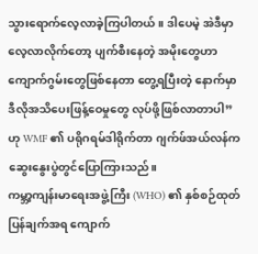သွားရောက်လေ့လာခဲ့ကြပါတယ်။ ဒါပေမဲ့ အဲဒီမှာလေ့လာလိုက်တော့ ပျက်စီးနေတဲ့ အမိုးတွေဟာ ကျောက်ဂွမ်းတွေဖြစ်နေတာ တွေ့ရပြီးတဲ့ နောက်မှာ ဒီလိုအသိပေးဖြန့်ဝေမှုတွေ လုပ်ဖို့ဖြစ်လာတာပါ”ဟု WMF ၏ ပရိုဂရမ်ဒါရိုက်တာ ဂျက်ဖ်အယ်လန်က ဆွေးနွေးပွဲတွင်ပြောကြားသည်။
ကမ္ဘာ့ကျန်းမာရေးအဖွဲ့ကြီး (WHO) ၏ နှစ်စဉ်ထုတ်ပြန်ချက်အရ ကျောက်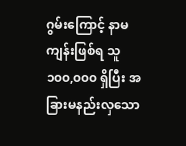ဂွမ်းကြောင့် နာမကျန်းဖြစ်ရ သူ ၁၀၀,၀၀၀ ရှိပြီး အခြားမနည်းလှသော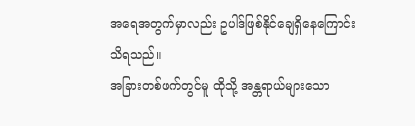အရေအတွက်မှာလည်း ဥပါဒ်ဖြစ်နိုင်ချေရှိနေကြောင်း သိရသည်။
အခြားတစ်ဖက်တွင်မူ ထိုသို့ အန္တရာယ်များသော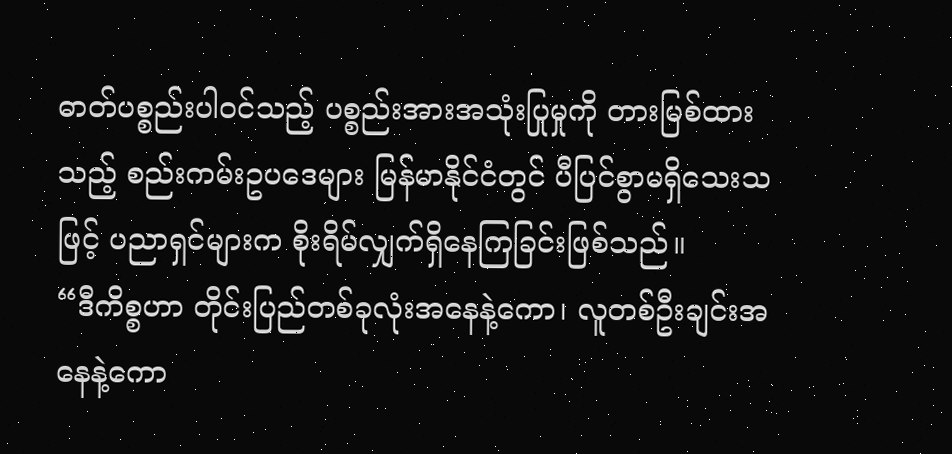ဓာတ်ပစ္စည်းပါဝင်သည့် ပစ္စည်းအားအသုံးပြုမှုကို တားမြစ်ထားသည့် စည်းကမ်းဥပဒေများ မြန်မာနိုင်ငံတွင် ပီပြင်စွာမရှိသေးသဖြင့် ပညာရှင်များက စိုးရိမ်လျှက်ရှိနေကြခြင်းဖြစ်သည်။
“ဒီကိစ္စဟာ တိုင်းပြည်တစ်ခုလုံးအနေနဲ့ကော၊ လူတစ်ဦးချင်းအနေနဲ့ကော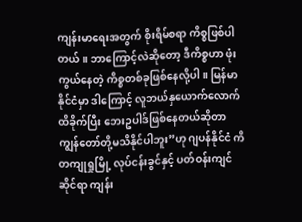ကျန်းမာရေးအတွက် စိုးရိမ်စရာ ကိစ္စဖြစ်ပါတယ်။ ဘာကြောင့်လဲဆိုတော့ ဒီကိစ္စဟာ ဖုံးကွယ်နေတဲ့ ကိစ္စတစ်ခုဖြစ်နေလို့ပါ။ မြန်မာနိုင်ငံမှာ ဒါကြောင့် လူဘယ်နှယောက်လောက် ထိခိုက်ပြီး ဘေးဥပါဒ်ဖြစ်နေတယ်ဆိုတာ ကျွန်တော်တို့မသိနိုင်ပါဘူး”ဟု ဂျပန်နိုင်ငံ ကိတကျုရှုမြို့ လုပ်ငန်းခွင်နှင့် ပတ်ဝန်းကျင်ဆိုင်ရာ ကျန်း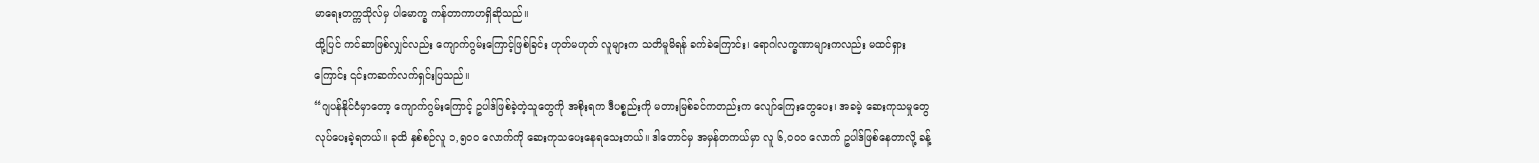မာရေးတက္ကသိုလ်မှ ပါမောက္ခ ကန်တာကာဟရှိဆိုသည်။
ထို့ပြင် ကင်ဆာဖြစ်လျှင်လည်း ကျောက်ဂွမ်းကြောင့်ဖြစ်ခြင်း ဟုတ်မဟုတ် လူများက သတိမူမိရန် ခက်ခဲကြောင်း၊ ရောဂါလက္ခဏာများကလည်း မထင်ရှားကြောင်း ၎င်းကဆက်လက်ရှင်းပြသည်။
“ဂျပန်နိုင်ငံမှာတော့ ကျောက်ဂွမ်းကြောင့် ဥပါဒ်ဖြစ်ခဲ့တဲ့သူတွေကို အစိုးရက ဒီပစ္စည်းကို မတားမြစ်ခင်ကတည်းက လျော်ကြေးတွေပေး၊ အခမဲ့ ဆေးကုသမှုတွေလုပ်ပေးခဲ့ရတယ်။ ခုထိ နှစ်စဉ်လူ ၁,၅၀၀ လောက်ကို ဆေးကုသပေးနေရသေးတယ်။ ဒါတောင်မှ အမှန်တကယ်မှာ လူ ၆,၀၀၀ လောက် ဥပါဒ်ဖြစ်နေတာလို့ ခန့်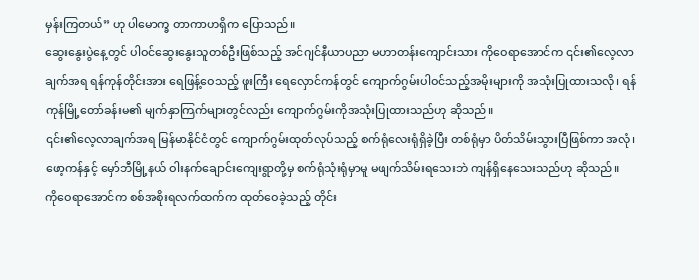မှန်းကြတယ်” ဟု ပါမောက္ခ တာကာဟရှိက ပြောသည်။
ဆွေးနွေးပွဲနေ့တွင် ပါဝင်ဆွေးနွေးသူတစ်ဦးဖြစ်သည့် အင်ဂျင်နီယာပညာ မဟာတန်းကျောင်းသား ကိုဝေရာအောင်က ၎င်း၏လေ့လာချက်အရ ရန်ကုန်တိုင်းအား ရေဖြန့်ဝေသည့် ဖူးကြီး ရေလှောင်ကန်တွင် ကျောက်ဂွမ်းပါဝင်သည့်အမိုးများကို အသုံးပြုထားသလို၊ ရန်ကုန်မြို့တော်ခန်းမ၏ မျက်နှာကြက်များတွင်လည်း ကျောက်ဂွမ်းကိုအသုံးပြုထားသည်ဟု ဆိုသည်။
၎င်း၏လေ့လာချက်အရ မြန်မာနိုင်ငံတွင် ကျောက်ဂွမ်းထုတ်လုပ်သည့် စက်ရုံလေးရုံရှိခဲ့ပြီး တစ်ရုံမှာ ပိတ်သိမ်းသွားပြီဖြစ်ကာ အလုံ၊ ဖော့ကန်နှင့် မှော်ဘီမြို့နယ် ဝါးနက်ချောင်းကျေးရွာတို့မှ စက်ရုံသုံးရုံမှာမူ မဖျက်သိမ်းရသေးဘဲ ကျန်ရှိနေသေးသည်ဟု ဆိုသည်။
ကိုဝေရာအောင်က စစ်အစိုးရလက်ထက်က ထုတ်ဝေခဲ့သည့် တိုင်း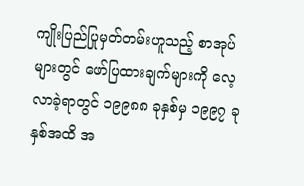ကျိုးပြည်ပြုမှတ်တမ်းဟူသည့် စာအုပ်များတွင် ဖော်ပြထားချက်များကို လေ့လာခဲ့ရာတွင် ၁၉၉၈၈ ခုနှစ်မှ ၁၉၉၇ ခုနှစ်အထိ အ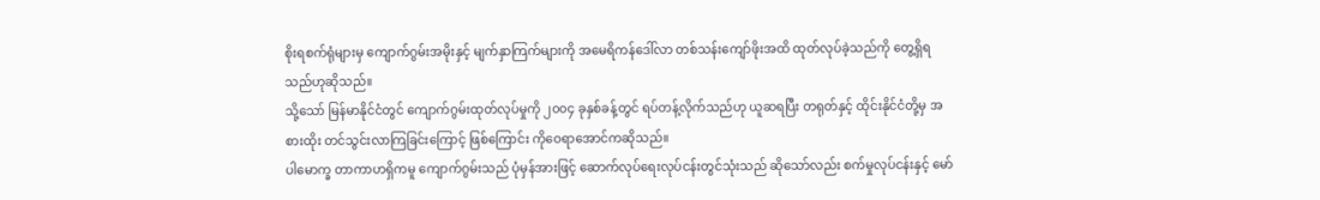စိုးရစက်ရုံများမှ ကျောက်ဂွမ်းအမိုးနှင့် မျက်နှာကြက်များကို အမေရိကန်ဒေါ်လာ တစ်သန်းကျော်ဖိုးအထိ ထုတ်လုပ်ခဲ့သည်ကို တွေ့ရှိရသည်ဟုဆိုသည်။
သို့သော် မြန်မာနိုင်ငံတွင် ကျောက်ဂွမ်းထုတ်လုပ်မှုကို ၂၀၀၄ ခုနှစ်ခန့်တွင် ရပ်တန့်လိုက်သည်ဟု ယူဆရပြီး တရုတ်နှင့် ထိုင်းနိုင်ငံတို့မှ အစားထိုး တင်သွင်းလာကြခြင်းကြောင့် ဖြစ်ကြောင်း ကိုဝေရာအောင်ကဆိုသည်။
ပါမောက္ခ တာကာဟရှိကမူ ကျောက်ဂွမ်းသည် ပုံမှန်အားဖြင့် ဆောက်လုပ်ရေးလုပ်ငန်းတွင်သုံးသည် ဆိုသော်လည်း စက်မှုလုပ်ငန်းနှင့် မော်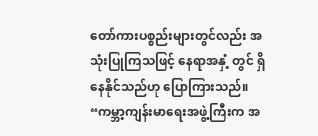တော်ကားပစ္စည်းများတွင်လည်း အသုံးပြုကြသဖြင့် နေရာအနှံ့ တွင် ရှိနေနိုင်သည်ဟု ပြောကြားသည်။
“ကမ္ဘာ့ကျန်းမာရေးအဖွဲ့ကြီးက အ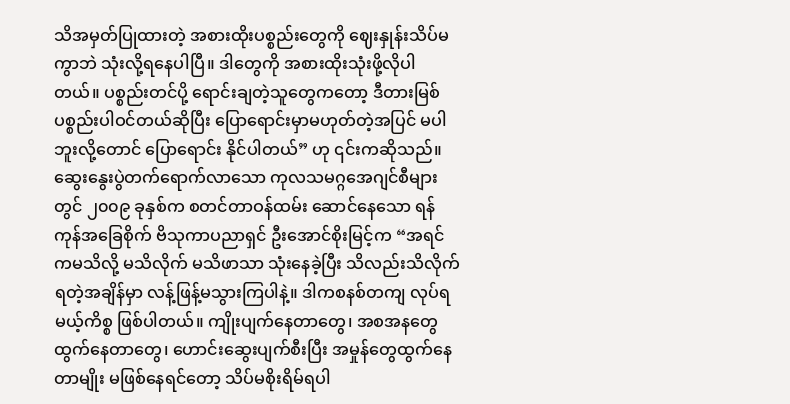သိအမှတ်ပြုထားတဲ့ အစားထိုးပစ္စည်းတွေကို ဈေးနှုန်းသိပ်မကွာဘဲ သုံးလို့ရနေပါပြီ။ ဒါတွေကို အစားထိုးသုံးဖို့လိုပါတယ်။ ပစ္စည်းတင်ပို့ ရောင်းချတဲ့သူတွေကတော့ ဒီတားမြစ်ပစ္စည်းပါဝင်တယ်ဆိုပြီး ပြောရောင်းမှာမဟုတ်တဲ့အပြင် မပါဘူးလို့တောင် ပြောရောင်း နိုင်ပါတယ်” ဟု ၎င်းကဆိုသည်။
ဆွေးနွေးပွဲတက်ရောက်လာသော ကုလသမဂ္ဂအေဂျင်စီများတွင် ၂၀၀၉ ခုနှစ်က စတင်တာဝန်ထမ်း ဆောင်နေသော ရန်ကုန်အခြေစိုက် ဗိသုကာပညာရှင် ဦးအောင်စိုးမြင့်က “အရင်ကမသိလို့ မသိလိုက် မသိဖာသာ သုံးနေခဲ့ပြီး သိလည်းသိလိုက်ရတဲ့အချိန်မှာ လန့်ဖြန့်မသွားကြပါနဲ့။ ဒါကစနစ်တကျ လုပ်ရမယ့်ကိစ္စ ဖြစ်ပါတယ်။ ကျိုးပျက်နေတာတွေ၊ အစအနတွေ ထွက်နေတာတွေ၊ ဟောင်းဆွေးပျက်စီးပြီး အမှုန်တွေထွက်နေတာမျိုး မဖြစ်နေရင်တော့ သိပ်မစိုးရိမ်ရပါ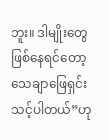ဘူး။ ဒါမျိုးတွေ ဖြစ်နေရင်တော့ သေချာဖြေရှင်းသင့်ပါတယ်”ဟု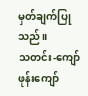မှတ်ချက်ပြုသည်။
သတင်း-ကျော်ဖုန်းကျော်